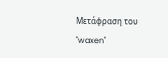Μετάφραση του "waxen"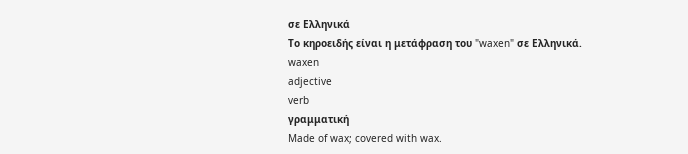σε Ελληνικά
Το κηροειδής είναι η μετάφραση του "waxen" σε Ελληνικά.
waxen
adjective
verb
γραμματική
Made of wax; covered with wax.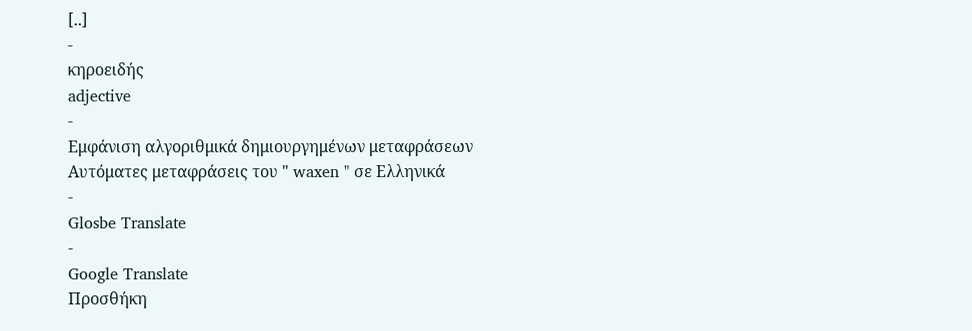[..]
-
κηροειδής
adjective
-
Εμφάνιση αλγοριθμικά δημιουργημένων μεταφράσεων
Αυτόματες μεταφράσεις του " waxen " σε Ελληνικά
-
Glosbe Translate
-
Google Translate
Προσθήκη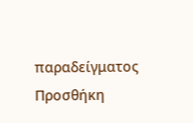παραδείγματος
Προσθήκη